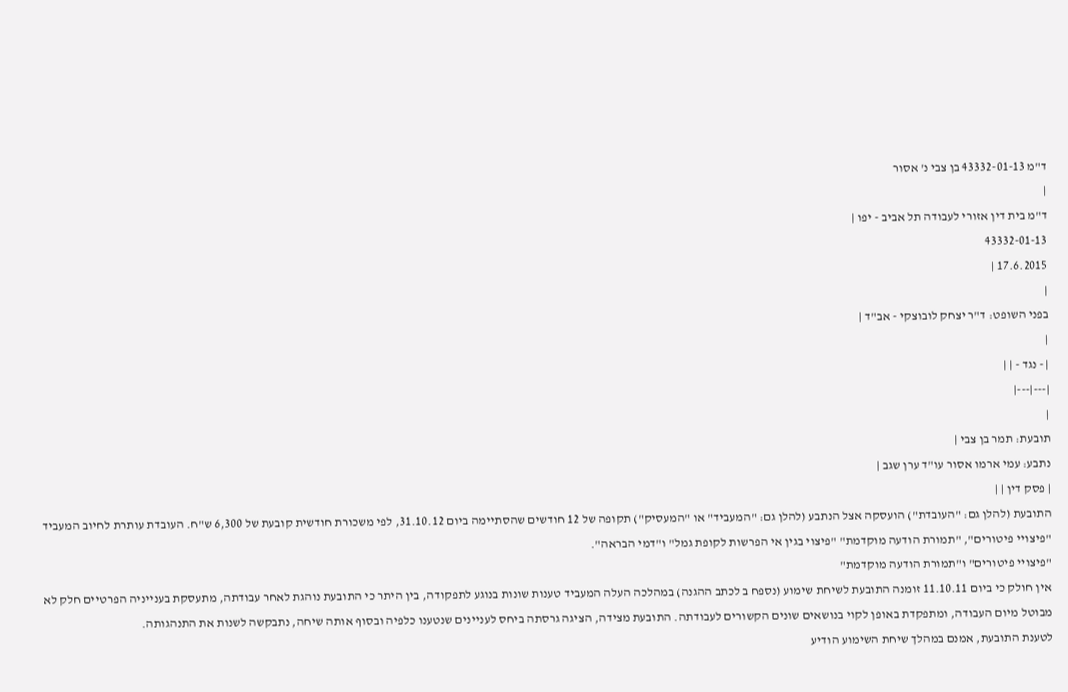ד"מ 43332-01-13 בן צבי נ' אסור
|
ד"מ בית דין אזורי לעבודה תל אביב - יפו |
43332-01-13
17.6.2015 |
|
בפני השופט: ד"ר יצחק לובוצקי - אב"ד |
|
| - נגד - | |
|---|---|
|
תובעת: תמר בן צבי |
נתבע: עמי ארמו אסור עו"ד ערן שגב |
| פסק דין | |
התובעת (להלן גם: "העובדת") הועסקה אצל הנתבע (להלן גם: "המעביד" או "המעסיק") תקופה של 12 חודשים שהסתיימה ביום 31.10.12, לפי משכורת חודשית קובעת של 6,300 ש"ח. העובדת עותרת לחיוב המעביד "פיצויי פיטורים", "תמורת הודעה מוקדמת" "פיצוי בגין אי הפרשות לקופת גמל" ו"דמי הבראה".
"פיצויי פיטורים" ו"תמורת הודעה מוקדמת"
אין חולק כי ביום 11.10.11 זומנה התובעת לשיחת שימוע (נספח ב לכתב ההגנה) במהלכה העלה המעביד טענות שונות בנוגע לתפקודה, בין היתר כי התובעת נוהגת לאחר עבודתה, מתעסקת בענייניה הפרטיים חלק לא מבוטל מיום העבודה, ומתפקדת באופן לקוי בנושאים שונים הקשורים לעבודתה. התובעת מצידה, הציגה גרסתה ביחס לעניינים שנטענו כלפיה ובסוף אותה שיחה, נתבקשה לשנות את התנהגותה.
לטענת התובעת, אמנם במהלך שיחת השימוע הודיע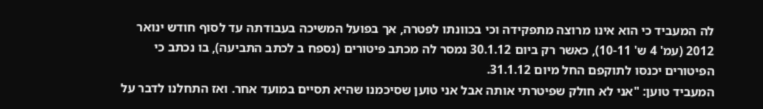לה המעביד כי הוא אינו מרוצה מתפקידה וכי בכוונתו לפטרה, אך בפועל המשיכה בעבודתה עד לסוף חודש ינואר 2012 (עמ' 4 ש' 10-11), כאשר רק ביום 30.1.12 נמסר לה מכתב פיטורים (נספח ב לכתב התביעה), בו נכתב כי הפיטורים יכנסו לתוקפם החל מיום 31.1.12.
המעביד טוען: "אני לא חולק שפיטרתי אותה אבל אני טוען שסיכמנו שהיא תסיים במועד אחר. ואז התחלנו לדבר על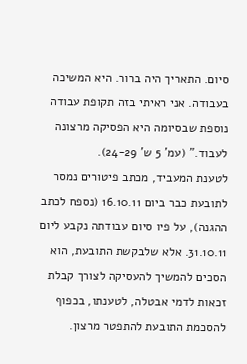סיום. התאריך היה ברור. היא המשיכה בעבודה. אני ראיתי בזה תקופת עבודה נוספת שבסיומה היא הפסיקה מרצונה לעבוד." (עמ' 5 ש' 24-29).
לטענת המעביד, מכתב פיטורים נמסר לתובעת כבר ביום 16.10.11 (נספח לכתב ההגנה), על פיו סיום עבודתה נקבע ליום 31.10.11. אלא שלבקשת התובעת, הוא הסכים להמשיך להעסיקה לצורך קבלת זכאות לדמי אבטלה, לטענתו, בכפוף להסכמת התובעת להתפטר מרצון.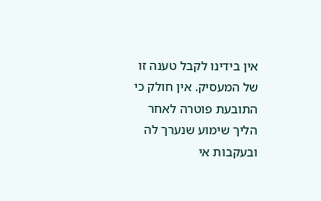אין בידינו לקבל טענה זו של המעסיק. אין חולק כי התובעת פוטרה לאחר הליך שימוע שנערך לה ובעקבות אי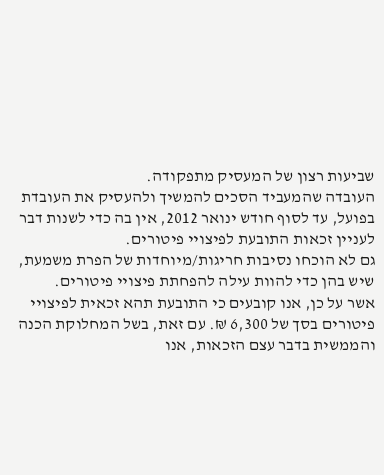שביעות רצון של המעסיק מתפקודה.
העובדה שהמעביד הסכים להמשיך ולהעסיק את העובדת בפועל, עד לסוף חודש ינואר 2012, אין בה כדי לשנות דבר לעניין זכאות התובעת לפיצויי פיטורים.
גם לא הוכחו נסיבות חריגות/מיוחדות של הפרת משמעת, שיש בהן כדי להוות עילה להפחתת פיצויי פיטורים.
אשר על כן, אנו קובעים כי התובעת תהא זכאית לפיצויי פיטורים בסך של 6,300 ₪. עם זאת, בשל המחלוקת הכנה והממשית בדבר עצם הזכאות, אנו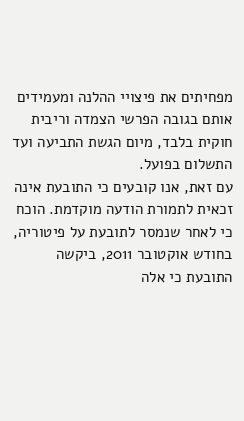מפחיתים את פיצויי ההלנה ומעמידים אותם בגובה הפרשי הצמדה וריבית חוקית בלבד, מיום הגשת התביעה ועד התשלום בפועל.
עם זאת, אנו קובעים כי התובעת אינה זכאית לתמורת הודעה מוקדמת. הוכח כי לאחר שנמסר לתובעת על פיטוריה, בחודש אוקטובר 2011, ביקשה התובעת כי אלה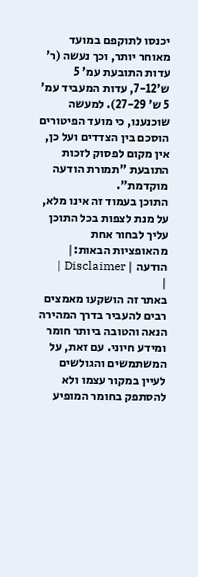יכנסו לתוקפם במועד מאוחר יותר, וכך נעשה (ר' עדות התובעת עמ' 5 ש'7-12, עדות המעביד עמ' 5 ש' 27-29). למעשה שוכנענו, כי מועד הפיטורים הוסכם בין הצדדים ועל כן, אין מקום לפסוק לזכות התובעת "תמורת הודעה מוקדמת".
התוכן בעמוד זה אינו מלא, על מנת לצפות בכל התוכן עליך לבחור אחת מהאופציות הבאות:| הודעה | Disclaimer |
|
באתר זה הושקעו מאמצים רבים להעביר בדרך המהירה הנאה והטובה ביותר חומר ומידע חיוני. עם זאת, על המשתמשים והגולשים לעיין במקור עצמו ולא להסתפק בחומר המופיע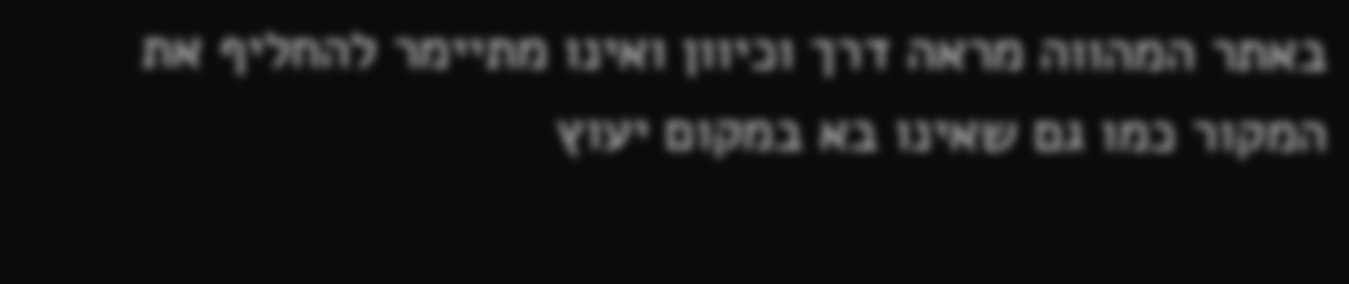באתר המהווה מראה דרך וכיוון ואינו מתיימר להחליף את המקור כמו גם שאינו בא במקום יעוץ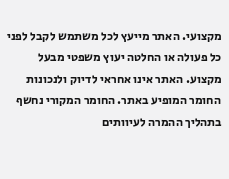מקצועי. האתר מייעץ לכל משתמש לקבל לפני כל פעולה או החלטה יעוץ משפטי מבעל מקצוע. האתר אינו אחראי לדיוק ולנכונות החומר המופיע באתר. החומר המקורי נחשף בתהליך ההמרה לעיוותים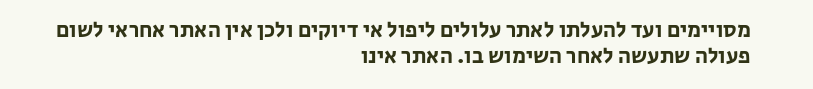מסויימים ועד להעלתו לאתר עלולים ליפול אי דיוקים ולכן אין האתר אחראי לשום פעולה שתעשה לאחר השימוש בו. האתר אינו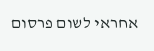אחראי לשום פרסום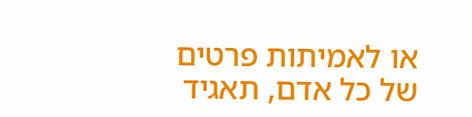או לאמיתות פרטים של כל אדם, תאגיד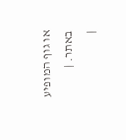או גוף המופיע באתר. |
|